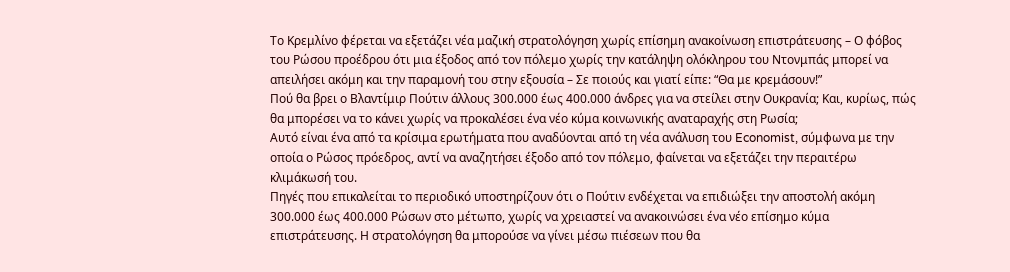Το Κρεμλίνο φέρεται να εξετάζει νέα μαζική στρατολόγηση χωρίς επίσημη ανακοίνωση επιστράτευσης – Ο φόβος του Ρώσου προέδρου ότι μια έξοδος από τον πόλεμο χωρίς την κατάληψη ολόκληρου του Ντονμπάς μπορεί να απειλήσει ακόμη και την παραμονή του στην εξουσία – Σε ποιούς και γιατί είπε: “Θα με κρεμάσουν!”
Πού θα βρει ο Βλαντίμιρ Πούτιν άλλους 300.000 έως 400.000 άνδρες για να στείλει στην Ουκρανία; Και, κυρίως, πώς θα μπορέσει να το κάνει χωρίς να προκαλέσει ένα νέο κύμα κοινωνικής αναταραχής στη Ρωσία;
Αυτό είναι ένα από τα κρίσιμα ερωτήματα που αναδύονται από τη νέα ανάλυση του Economist, σύμφωνα με την οποία ο Ρώσος πρόεδρος, αντί να αναζητήσει έξοδο από τον πόλεμο, φαίνεται να εξετάζει την περαιτέρω κλιμάκωσή του.
Πηγές που επικαλείται το περιοδικό υποστηρίζουν ότι ο Πούτιν ενδέχεται να επιδιώξει την αποστολή ακόμη 300.000 έως 400.000 Ρώσων στο μέτωπο, χωρίς να χρειαστεί να ανακοινώσει ένα νέο επίσημο κύμα επιστράτευσης. Η στρατολόγηση θα μπορούσε να γίνει μέσω πιέσεων που θα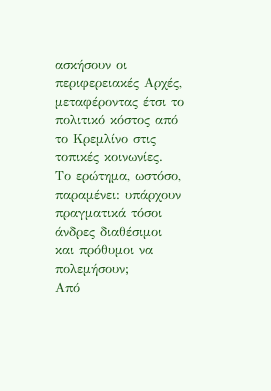ασκήσουν οι περιφερειακές Αρχές, μεταφέροντας έτσι το πολιτικό κόστος από το Κρεμλίνο στις τοπικές κοινωνίες.
Το ερώτημα, ωστόσο, παραμένει: υπάρχουν πραγματικά τόσοι άνδρες διαθέσιμοι και πρόθυμοι να πολεμήσουν;
Από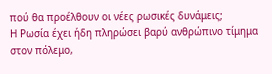πού θα προέλθουν οι νέες ρωσικές δυνάμεις;
Η Ρωσία έχει ήδη πληρώσει βαρύ ανθρώπινο τίμημα στον πόλεμο,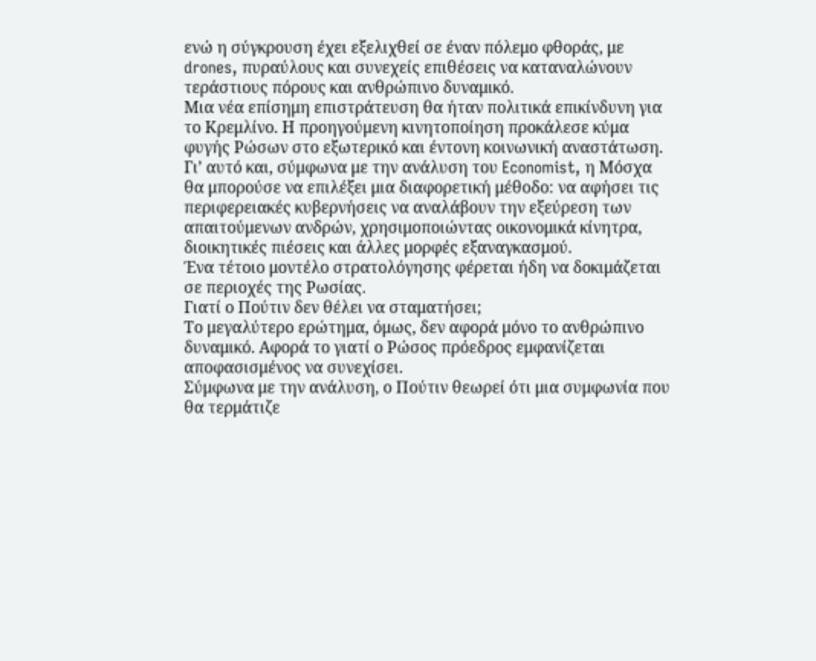ενώ η σύγκρουση έχει εξελιχθεί σε έναν πόλεμο φθοράς, με drones, πυραύλους και συνεχείς επιθέσεις να καταναλώνουν τεράστιους πόρους και ανθρώπινο δυναμικό.
Μια νέα επίσημη επιστράτευση θα ήταν πολιτικά επικίνδυνη για το Κρεμλίνο. Η προηγούμενη κινητοποίηση προκάλεσε κύμα φυγής Ρώσων στο εξωτερικό και έντονη κοινωνική αναστάτωση.
Γι’ αυτό και, σύμφωνα με την ανάλυση του Economist, η Μόσχα θα μπορούσε να επιλέξει μια διαφορετική μέθοδο: να αφήσει τις περιφερειακές κυβερνήσεις να αναλάβουν την εξεύρεση των απαιτούμενων ανδρών, χρησιμοποιώντας οικονομικά κίνητρα, διοικητικές πιέσεις και άλλες μορφές εξαναγκασμού.
Ένα τέτοιο μοντέλο στρατολόγησης φέρεται ήδη να δοκιμάζεται σε περιοχές της Ρωσίας.
Γιατί ο Πούτιν δεν θέλει να σταματήσει;
Το μεγαλύτερο ερώτημα, όμως, δεν αφορά μόνο το ανθρώπινο δυναμικό. Αφορά το γιατί ο Ρώσος πρόεδρος εμφανίζεται αποφασισμένος να συνεχίσει.
Σύμφωνα με την ανάλυση, ο Πούτιν θεωρεί ότι μια συμφωνία που θα τερμάτιζε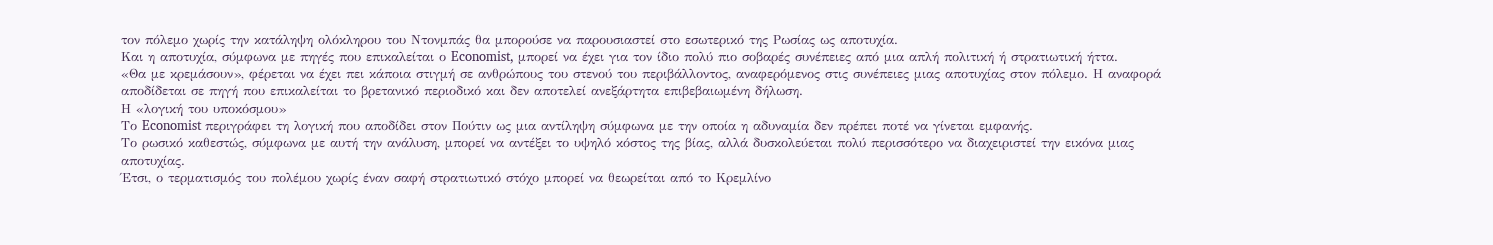τον πόλεμο χωρίς την κατάληψη ολόκληρου του Ντονμπάς θα μπορούσε να παρουσιαστεί στο εσωτερικό της Ρωσίας ως αποτυχία.
Και η αποτυχία, σύμφωνα με πηγές που επικαλείται ο Economist, μπορεί να έχει για τον ίδιο πολύ πιο σοβαρές συνέπειες από μια απλή πολιτική ή στρατιωτική ήττα.
«Θα με κρεμάσουν», φέρεται να έχει πει κάποια στιγμή σε ανθρώπους του στενού του περιβάλλοντος, αναφερόμενος στις συνέπειες μιας αποτυχίας στον πόλεμο. Η αναφορά αποδίδεται σε πηγή που επικαλείται το βρετανικό περιοδικό και δεν αποτελεί ανεξάρτητα επιβεβαιωμένη δήλωση.
Η «λογική του υποκόσμου»
Το Economist περιγράφει τη λογική που αποδίδει στον Πούτιν ως μια αντίληψη σύμφωνα με την οποία η αδυναμία δεν πρέπει ποτέ να γίνεται εμφανής.
Το ρωσικό καθεστώς, σύμφωνα με αυτή την ανάλυση, μπορεί να αντέξει το υψηλό κόστος της βίας, αλλά δυσκολεύεται πολύ περισσότερο να διαχειριστεί την εικόνα μιας αποτυχίας.
Έτσι, ο τερματισμός του πολέμου χωρίς έναν σαφή στρατιωτικό στόχο μπορεί να θεωρείται από το Κρεμλίνο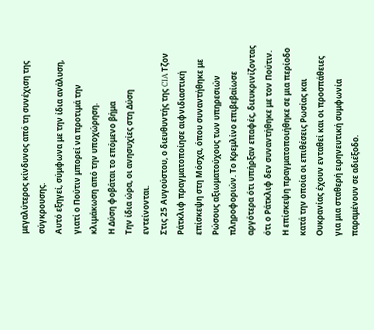μεγαλύτερος κίνδυνος από τη συνέχιση της σύγκρουσης.
Αυτό εξηγεί, σύμφωνα με την ίδια ανάλυση, γιατί ο Πούτιν μπορεί να προτιμά την κλιμάκωση από την υποχώρηση.
Η Δύση φοβάται το επόμενο βήμα
Την ίδια ώρα, οι ανησυχίες στη Δύση εντείνονται.
Στις 25 Αυγούστου, ο διευθυντής της CIA Τζον Ράτκλιφ πραγματοποίησε αιφνιδιαστική επίσκεψη στη Μόσχα, όπου συναντήθηκε με Ρώσους αξιωματούχους των υπηρεσιών πληροφοριών. Το Κρεμλίνο επιβεβαίωσε αργότερα ότι υπήρξαν επαφές, διευκρινίζοντας ότι ο Ράτκλιφ δεν συναντήθηκε με τον Πούτιν.
Η επίσκεψη πραγματοποιήθηκε σε μια περίοδο κατά την οποία οι επιθέσεις Ρωσίας και Ουκρανίας έχουν ενταθεί και οι προσπάθειες για μια σταθερή ειρηνευτική συμφωνία παραμένουν σε αδιέξοδο.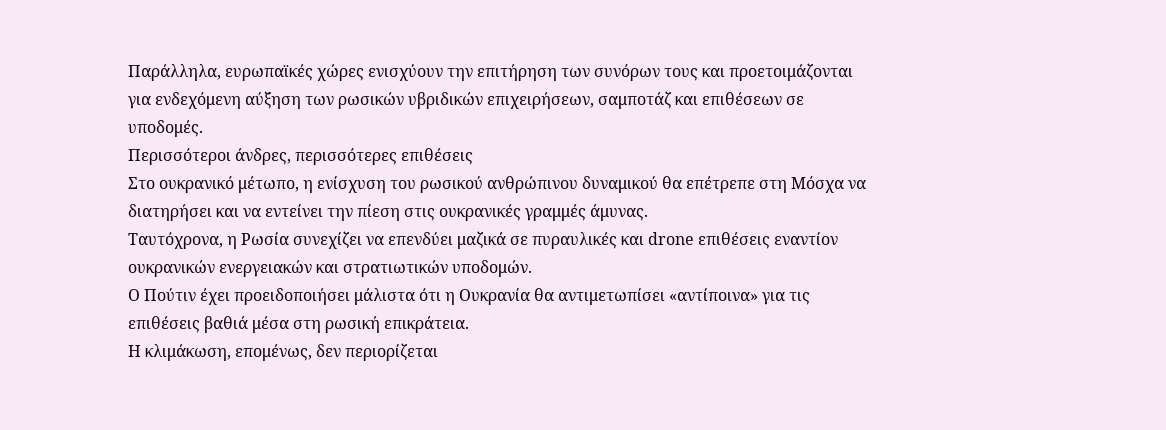Παράλληλα, ευρωπαϊκές χώρες ενισχύουν την επιτήρηση των συνόρων τους και προετοιμάζονται για ενδεχόμενη αύξηση των ρωσικών υβριδικών επιχειρήσεων, σαμποτάζ και επιθέσεων σε υποδομές.
Περισσότεροι άνδρες, περισσότερες επιθέσεις
Στο ουκρανικό μέτωπο, η ενίσχυση του ρωσικού ανθρώπινου δυναμικού θα επέτρεπε στη Μόσχα να διατηρήσει και να εντείνει την πίεση στις ουκρανικές γραμμές άμυνας.
Ταυτόχρονα, η Ρωσία συνεχίζει να επενδύει μαζικά σε πυραυλικές και drone επιθέσεις εναντίον ουκρανικών ενεργειακών και στρατιωτικών υποδομών.
Ο Πούτιν έχει προειδοποιήσει μάλιστα ότι η Ουκρανία θα αντιμετωπίσει «αντίποινα» για τις επιθέσεις βαθιά μέσα στη ρωσική επικράτεια.
Η κλιμάκωση, επομένως, δεν περιορίζεται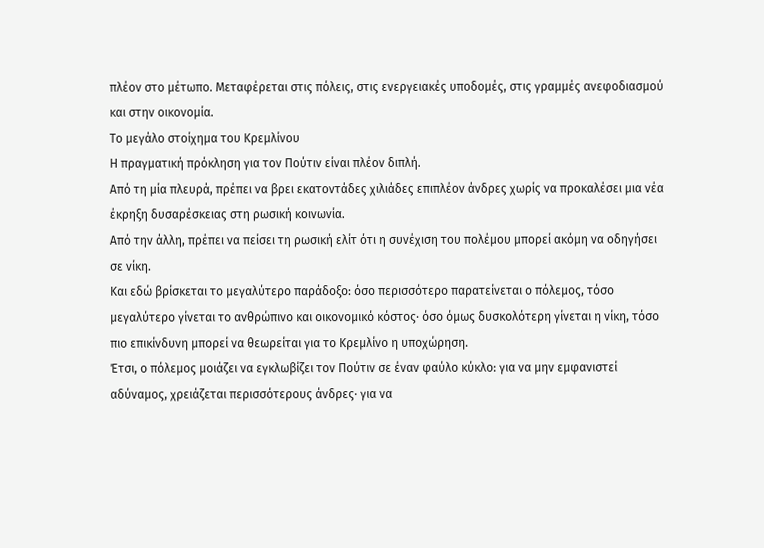πλέον στο μέτωπο. Μεταφέρεται στις πόλεις, στις ενεργειακές υποδομές, στις γραμμές ανεφοδιασμού και στην οικονομία.
Το μεγάλο στοίχημα του Κρεμλίνου
Η πραγματική πρόκληση για τον Πούτιν είναι πλέον διπλή.
Από τη μία πλευρά, πρέπει να βρει εκατοντάδες χιλιάδες επιπλέον άνδρες χωρίς να προκαλέσει μια νέα έκρηξη δυσαρέσκειας στη ρωσική κοινωνία.
Από την άλλη, πρέπει να πείσει τη ρωσική ελίτ ότι η συνέχιση του πολέμου μπορεί ακόμη να οδηγήσει σε νίκη.
Και εδώ βρίσκεται το μεγαλύτερο παράδοξο: όσο περισσότερο παρατείνεται ο πόλεμος, τόσο μεγαλύτερο γίνεται το ανθρώπινο και οικονομικό κόστος· όσο όμως δυσκολότερη γίνεται η νίκη, τόσο πιο επικίνδυνη μπορεί να θεωρείται για το Κρεμλίνο η υποχώρηση.
Έτσι, ο πόλεμος μοιάζει να εγκλωβίζει τον Πούτιν σε έναν φαύλο κύκλο: για να μην εμφανιστεί αδύναμος, χρειάζεται περισσότερους άνδρες· για να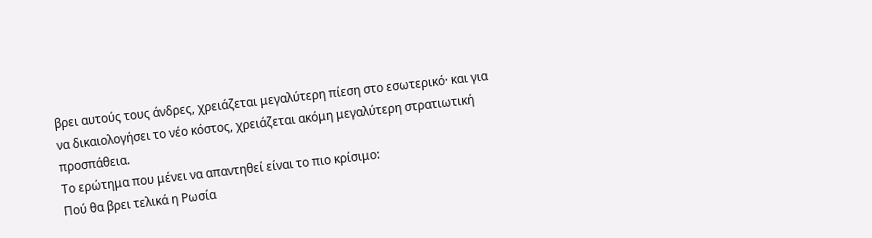βρει αυτούς τους άνδρες, χρειάζεται μεγαλύτερη πίεση στο εσωτερικό· και για να δικαιολογήσει το νέο κόστος, χρειάζεται ακόμη μεγαλύτερη στρατιωτική προσπάθεια.
Το ερώτημα που μένει να απαντηθεί είναι το πιο κρίσιμο:
Πού θα βρει τελικά η Ρωσία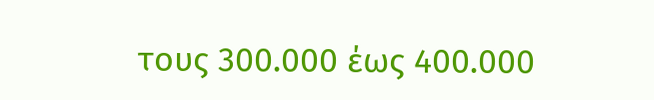τους 300.000 έως 400.000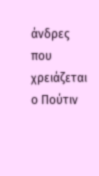άνδρες που χρειάζεται ο Πούτιν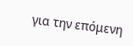για την επόμενη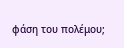φάση του πολέμου;